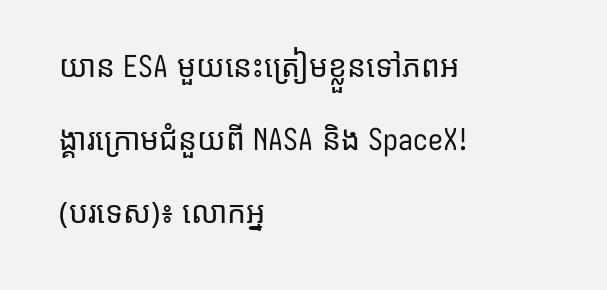យាន ESA មួយនេះត្រៀមខ្លួនទៅភពអង្គារក្រោមជំនួយពី NASA និង SpaceX!
(បរទេស)៖ លោកអ្ន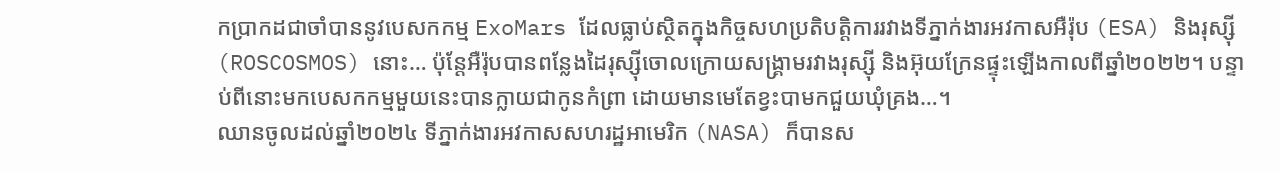កប្រាកដជាចាំបាននូវបេសកកម្ម ExoMars ដែលធ្លាប់ស្ថិតក្នុងកិច្ចសហប្រតិបត្តិការរវាងទីភ្នាក់ងារអវកាសអឺរ៉ុប (ESA) និងរុស្ស៊ី (ROSCOSMOS) នោះ… ប៉ុន្តែអឺរ៉ុបបានពន្លែងដៃរុស្ស៊ីចោលក្រោយសង្គ្រាមរវាងរុស្ស៊ី និងអ៊ុយក្រែនផ្ទុះឡើងកាលពីឆ្នាំ២០២២។ បន្ទាប់ពីនោះមកបេសកកម្មមួយនេះបានក្លាយជាកូនកំព្រា ដោយមានមេតែខ្វះបាមកជួយឃុំគ្រង…។
ឈានចូលដល់ឆ្នាំ២០២៤ ទីភ្នាក់ងារអវកាសសហរដ្ឋអាមេរិក (NASA) ក៏បានស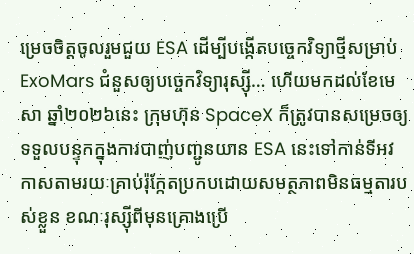ម្រេចចិត្តចូលរួមជួយ ESA ដើម្បីបង្កើតបច្ចេកវិទ្យាថ្មីសម្រាប់ ExoMars ជំនួសឲ្យបច្ចេកវិទ្យារុស្ស៊ី… ហើយមកដល់ខែមេសា ឆ្នាំ២០២៦នេះ ក្រុមហ៊ុន SpaceX ក៏ត្រូវបានសម្រេចឲ្យទទួលបន្ទុកក្នុងការបាញ់បញ្ជូនយាន ESA នេះទៅកាន់ទីអវកាសតាមរយៈគ្រាប់រ៉ុក្កែតប្រកបដោយសមត្ថភាពមិនធម្មតារបស់ខ្លួន ខណៈរុស្ស៊ីពីមុនគ្រោងប្រើ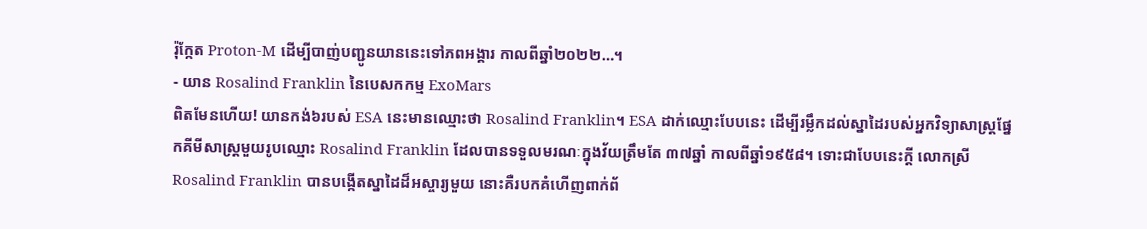រ៉ុក្កែត Proton-M ដើម្បីបាញ់បញ្ជូនយាននេះទៅភពអង្គារ កាលពីឆ្នាំ២០២២…។
- យាន Rosalind Franklin នៃបេសកកម្ម ExoMars
ពិតមែនហើយ! យានកង់៦របស់ ESA នេះមានឈ្មោះថា Rosalind Franklin។ ESA ដាក់ឈ្មោះបែបនេះ ដើម្បីរម្លឹកដល់ស្នាដៃរបស់អ្នកវិទ្យាសាស្ត្រផ្នែកគីមីសាស្ត្រមួយរូបឈ្មោះ Rosalind Franklin ដែលបានទទួលមរណៈក្នុងវ័យត្រឹមតែ ៣៧ឆ្នាំ កាលពីឆ្នាំ១៩៥៨។ ទោះជាបែបនេះក្តី លោកស្រី Rosalind Franklin បានបង្កើតស្នាដៃដ៏អស្ចារ្យមួយ នោះគឺរបកគំហើញពាក់ព័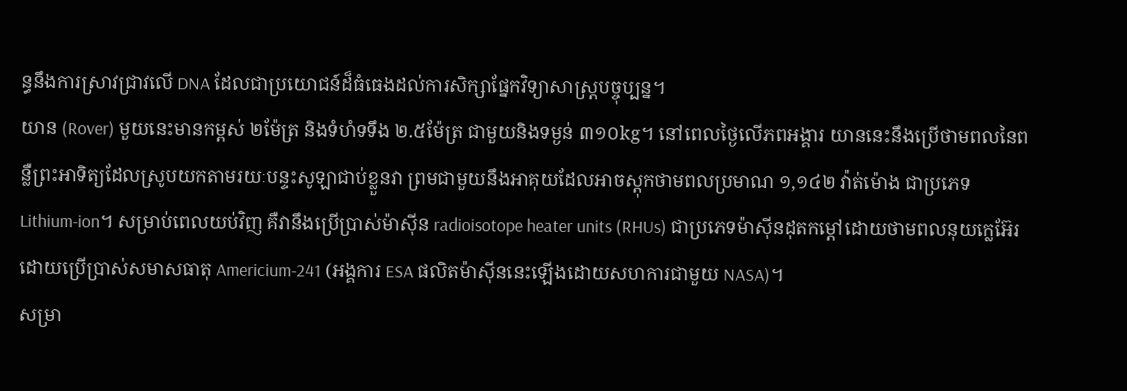ន្ធនឹងការស្រាវជ្រាវលើ DNA ដែលជាប្រយោជន៍ដ៏ធំធេងដល់ការសិក្សាផ្នែកវិទ្យាសាស្ត្របច្ចុប្បន្ន។
យាន (Rover) មួយនេះមានកម្ពស់ ២ម៉ែត្រ និងទំហំទទឹង ២.៥ម៉ែត្រ ជាមួយនិងទម្ងន់ ៣១០kg។ នៅពេលថ្ងៃលើភពអង្គារ យាននេះនឹងប្រើថាមពលនៃពន្លឺព្រះអាទិត្យដែលស្រូបយកតាមរយៈបន្ទះសូឡាជាប់ខ្លួនវា ព្រមជាមួយនឹងអាគុយដែលអាចស្តុកថាមពលប្រមាណ ១,១៤២ វ៉ាត់ម៉ោង ជាប្រភេទ Lithium-ion។ សម្រាប់ពេលយប់វិញ គឺវានឹងប្រើប្រាស់ម៉ាស៊ីន radioisotope heater units (RHUs) ជាប្រភេទម៉ាស៊ីនដុតកម្តៅដោយថាមពលនុយក្លេអ៊ែរ ដោយប្រើប្រាស់សមាសធាតុ Americium-241 (អង្គការ ESA ផលិតម៉ាស៊ីននេះឡើងដោយសហការជាមួយ NASA)។
សម្រា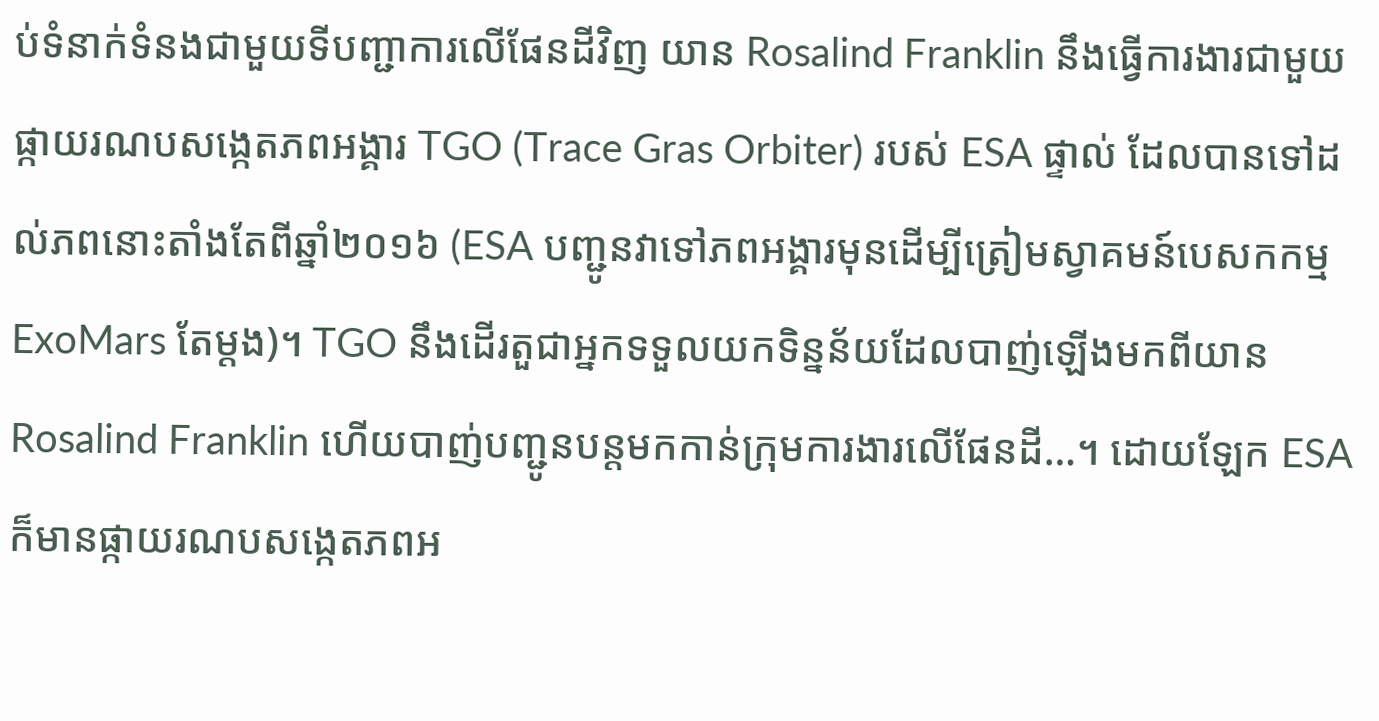ប់ទំនាក់ទំនងជាមួយទីបញ្ជាការលើផែនដីវិញ យាន Rosalind Franklin នឹងធ្វើការងារជាមួយផ្កាយរណបសង្កេតភពអង្គារ TGO (Trace Gras Orbiter) របស់ ESA ផ្ទាល់ ដែលបានទៅដល់ភពនោះតាំងតែពីឆ្នាំ២០១៦ (ESA បញ្ជូនវាទៅភពអង្គារមុនដើម្បីត្រៀមស្វាគមន៍បេសកកម្ម ExoMars តែម្តង)។ TGO នឹងដើរតួជាអ្នកទទួលយកទិន្នន័យដែលបាញ់ឡើងមកពីយាន Rosalind Franklin ហើយបាញ់បញ្ជូនបន្តមកកាន់ក្រុមការងារលើផែនដី…។ ដោយឡែក ESA ក៏មានផ្កាយរណបសង្កេតភពអ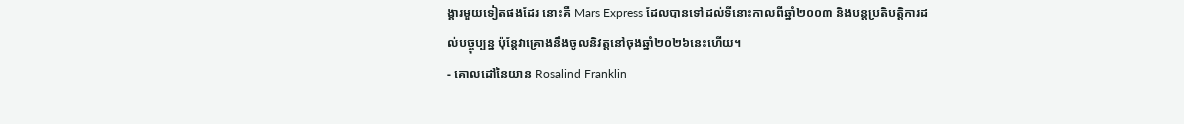ង្គារមួយទៀតផងដែរ នោះគឺ Mars Express ដែលបានទៅដល់ទីនោះកាលពីឆ្នាំ២០០៣ និងបន្តប្រតិបត្តិការដល់បច្ចុប្បន្ន ប៉ុន្តែវាគ្រោងនឹងចូលនិវត្តនៅចុងឆ្នាំ២០២៦នេះហើយ។
- គោលដៅនៃយាន Rosalind Franklin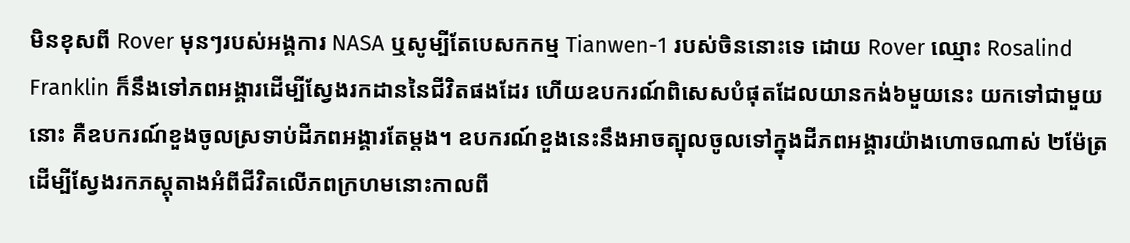មិនខុសពី Rover មុនៗរបស់អង្គការ NASA ឬសូម្បីតែបេសកកម្ម Tianwen-1 របស់ចិននោះទេ ដោយ Rover ឈ្មោះ Rosalind Franklin ក៏នឹងទៅភពអង្គារដើម្បីស្វែងរកដាននៃជីវិតផងដែរ ហើយឧបករណ៍ពិសេសបំផុតដែលយានកង់៦មួយនេះ យកទៅជាមួយនោះ គឺឧបករណ៍ខួងចូលស្រទាប់ដីភពអង្គារតែម្តង។ ឧបករណ៍ខួងនេះនឹងអាចត្បុលចូលទៅក្នុងដីភពអង្គារយ៉ាងហោចណាស់ ២ម៉ែត្រ ដើម្បីស្វែងរកភស្តុតាងអំពីជីវិតលើភពក្រហមនោះកាលពី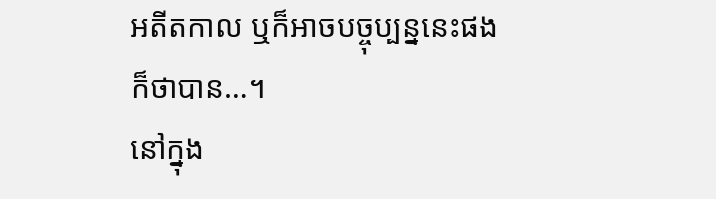អតីតកាល ឬក៏អាចបច្ចុប្បន្ននេះផងក៏ថាបាន…។
នៅក្នុង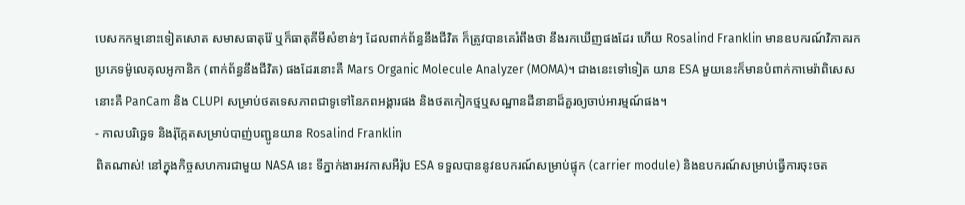បេសកកម្មនោះទៀតសោត សមាសធាតុរ៉ែ ឬក៏ធាតុគីមីសំខាន់ៗ ដែលពាក់ព័ន្ធនឹងជីវិត ក៏ត្រូវបានគេរំពឹងថា នឹងរកឃើញផងដែរ ហើយ Rosalind Franklin មានឧបករណ៍វិភាគរកប្រភេទម៉ូលេគុលអូកានិក (ពាក់ព័ន្ធនឹងជីវិត) ផងដែរនោះគឺ Mars Organic Molecule Analyzer (MOMA)។ ជាងនេះទៅទៀត យាន ESA មួយនេះក៏មានបំពាក់កាមេរ៉ាពិសេសនោះគឺ PanCam និង CLUPI សម្រាប់ថតទេសភាពជាទូទៅនៃភពអង្គារផង និងថតកៀកថ្មឬសណ្ឋានដីនានាដ៏គួរឲ្យចាប់អារម្មណ៍ផង។
- កាលបរិច្ឆេទ និងរ៉ុក្កែតសម្រាប់បាញ់បញ្ជូនយាន Rosalind Franklin
ពិតណាស់! នៅក្នុងកិច្ចសហការជាមួយ NASA នេះ ទីភ្នាក់ងារអវកាសអឺរ៉ុប ESA ទទួលបាននូវឧបករណ៍សម្រាប់ផ្ទុក (carrier module) និងឧបករណ៍សម្រាប់ធ្វើការចុះចត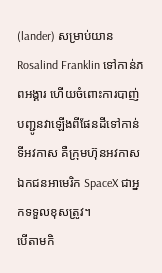(lander) សម្រាប់យាន Rosalind Franklin ទៅកាន់ភពអង្គារ ហើយចំពោះការបាញ់បញ្ជូនវាឡើងពីផែនដីទៅកាន់ទីអវកាស គឺក្រុមហ៊ុនអវកាសឯកជនអាមេរិក SpaceX ជាអ្នកទទួលខុសត្រូវ។
បើតាមកិ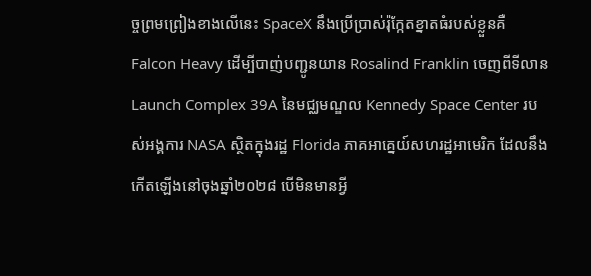ច្ចព្រមព្រៀងខាងលើនេះ SpaceX នឹងប្រើប្រាស់រ៉ុក្កែតខ្នាតធំរបស់ខ្លួនគឺ Falcon Heavy ដើម្បីបាញ់បញ្ជូនយាន Rosalind Franklin ចេញពីទីលាន Launch Complex 39A នៃមជ្ឈមណ្ឌល Kennedy Space Center របស់អង្គការ NASA ស្ថិតក្នុងរដ្ឋ Florida ភាគអាគ្នេយ៍សហរដ្ឋអាមេរិក ដែលនឹងកើតឡើងនៅចុងឆ្នាំ២០២៨ បើមិនមានអ្វី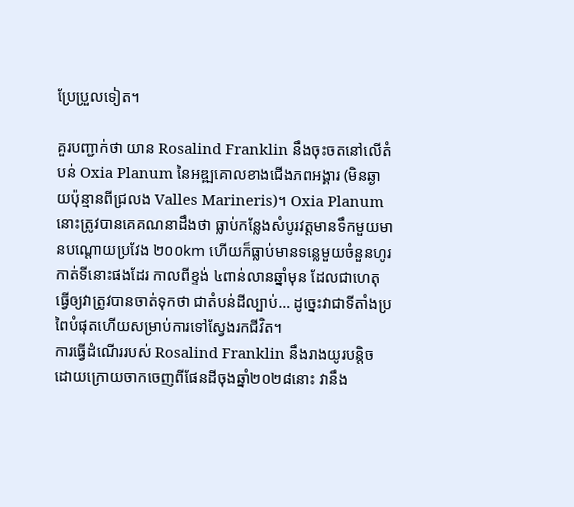ប្រែប្រួលទៀត។

គួរបញ្ជាក់ថា យាន Rosalind Franklin នឹងចុះចតនៅលើតំបន់ Oxia Planum នៃអឌ្ឍគោលខាងជើងភពអង្គារ (មិនឆ្ងាយប៉ុន្មានពីជ្រលង Valles Marineris)។ Oxia Planum នោះត្រូវបានគេគណនាដឹងថា ធ្លាប់កន្លែងសំបូរវត្តមានទឹកមួយមានបណ្តោយប្រវែង ២០០km ហើយក៏ធ្លាប់មានទន្លេមួយចំនួនហូរកាត់ទីនោះផងដែរ កាលពីខ្ទង់ ៤ពាន់លានឆ្នាំមុន ដែលជាហេតុធ្វើឲ្យវាត្រូវបានចាត់ទុកថា ជាតំបន់ដីល្បាប់… ដូច្នេះវាជាទីតាំងប្រពៃបំផុតហើយសម្រាប់ការទៅស្វែងរកជីវិត។
ការធ្វើដំណើររបស់ Rosalind Franklin នឹងរាងយូរបន្តិច ដោយក្រោយចាកចេញពីផែនដីចុងឆ្នាំ២០២៨នោះ វានឹង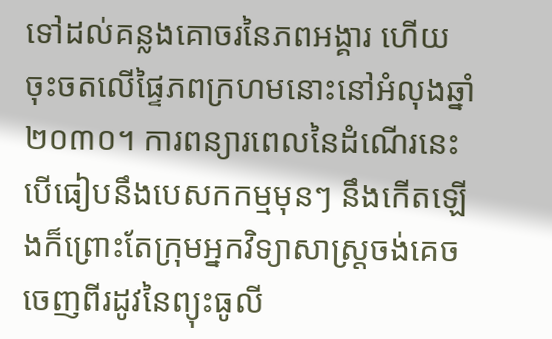ទៅដល់គន្លងគោចរនៃភពអង្គារ ហើយចុះចតលើផ្ទៃភពក្រហមនោះនៅអំលុងឆ្នាំ២០៣០។ ការពន្យារពេលនៃដំណើរនេះ បើធៀបនឹងបេសកកម្មមុនៗ នឹងកើតឡើងក៏ព្រោះតែក្រុមអ្នកវិទ្យាសាស្ត្រចង់គេចចេញពីរដូវនៃព្យុះធូលី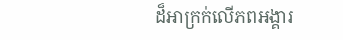ដ៏អាក្រក់លើភពអង្គារ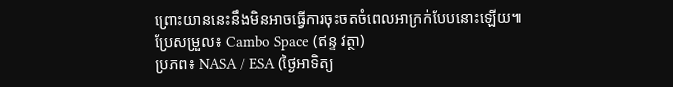ព្រោះយាននេះនឹងមិនអាចធ្វើការចុះចតចំពេលអាក្រក់បែបនោះឡើយ៕
ប្រែសម្រួល៖ Cambo Space (ឥន្ទ វត្ថា)
ប្រភព៖ NASA / ESA (ថ្ងៃអាទិត្យ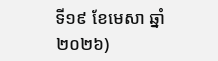ទី១៩ ខែមេសា ឆ្នាំ២០២៦)